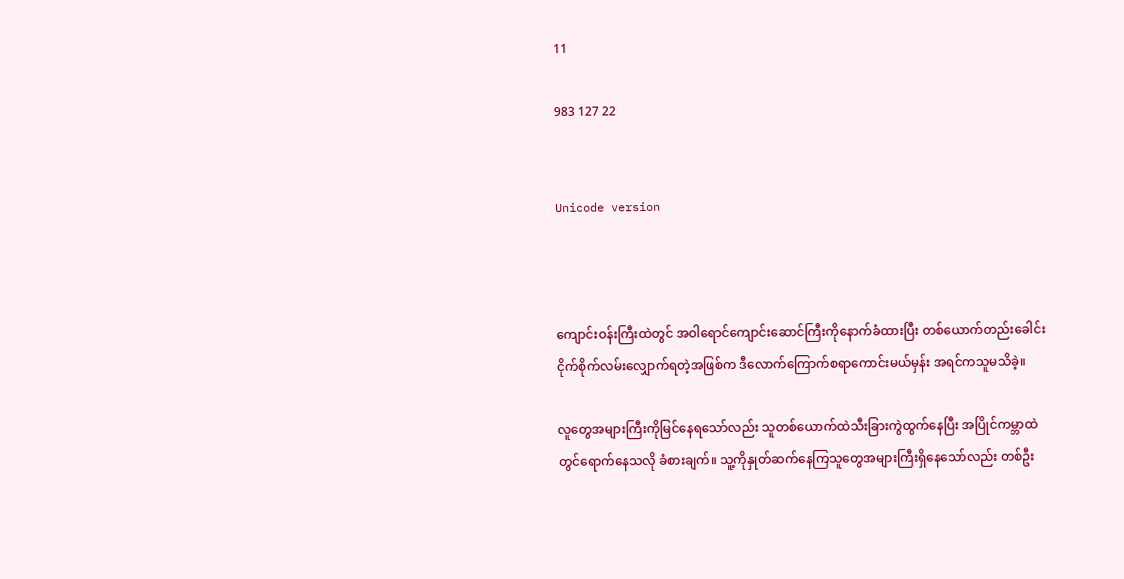11

983 127 22


Unicode version



ကျောင်းဝန်းကြီးထဲတွင် အဝါရောင်ကျောင်းဆောင်ကြီးကိုနောက်ခံထားပြီး တစ်ယောက်တည်းခေါင်းငိုက်စိုက်လမ်းလျှောက်ရတဲ့အဖြစ်က ဒီလောက်ကြောက်စရာကောင်းမယ်မှန်း အရင်ကသူမသိခဲ့။

လူတွေအများကြီးကိုမြင်နေရသော်လည်း သူတစ်ယောက်ထဲသီးခြားကွဲထွက်နေပြီး အပြိုင်ကမ္ဘာထဲတွင်ရောက်နေသလို ခံစားချက်။ သူ့ကိုနှုတ်ဆက်နေကြသူတွေအများကြီးရှိနေသော်လည်း တစ်ဦး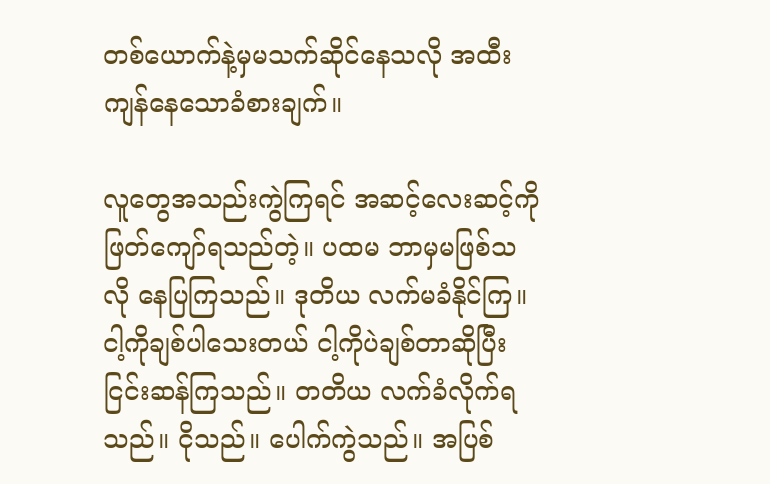တစ်ယောက်နဲ့မှမသက်ဆိုင်နေသလို အထီးကျန်နေသောခံစားချက်။

လူတွေအသည်းကွဲကြရင် အဆင့်လေးဆင့်ကို ဖြတ်ကျော်ရသည်တဲ့။ ပထမ ဘာမှမဖြစ်သလို နေပြကြသည်။ ဒုတိယ လက်မခံနိုင်ကြ။ ငါ့ကိုချစ်ပါသေးတယ် ငါ့ကိုပဲချစ်တာဆိုပြီး ငြင်းဆန်ကြသည်။ တတိယ လက်ခံလိုက်ရသည်။ ငိုသည်။ ပေါက်ကွဲသည်။ အပြစ်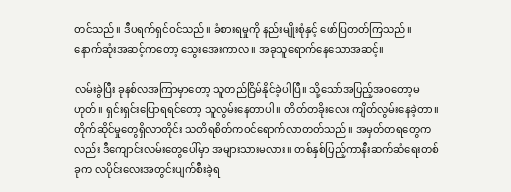တင်သည်။ ဒီပရက်ရှင်ဝင်သည်။ ခံစားရမှုကို နည်းမျိုးစုံနှင့် ဖော်ပြတတ်ကြသည်။ နောက်ဆုံးအဆင့်ကတော့ သွေးအေးကာလ။ အခုသူရောက်နေသောအဆင့်။

လမ်းခွဲပြီး ခုနစ်လအကြာမှာတော့ သူတည်ငြိမ်နိုင်ခဲ့ပါပြီ။ သို့သော်အပြည့်အဝတော့မဟုတ်။ ရှင်းရှင်းပြောရရင်တော့ သူလွမ်းနေတာပါ။ တိတ်တခိုးလေး ကျိတ်လွမ်းနေခဲ့တာ။ တိုက်ဆိုင်မှုတွေရှိလာတိုင်း သတိရစိတ်ကဝင်ရောက်လာတတ်သည်။ အမှတ်တရတွေကလည်း ဒီကျောင်းလမ်းတွေပေါ်မှာ အများသားမလား။ တစ်နှစ်ပြည့်ကာနီးဆက်ဆံရေးတစ်ခုက လပိုင်းလေးအတွင်းပျက်စီးခဲ့ရ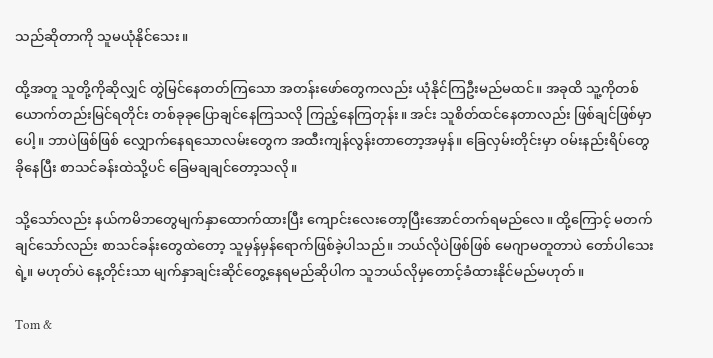သည်ဆိုတာကို သူမယုံနိုင်သေး။

ထို့အတူ သူတို့ကိုဆိုလျှင် တွဲမြင်နေတတ်ကြသော အတန်းဖော်တွေကလည်း ယုံနိုင်ကြဦးမည်မထင်။ အခုထိ သူ့ကိုတစ်ယောက်တည်းမြင်ရတိုင်း တစ်ခုခုပြောချင်နေကြသလို ကြည့်နေကြတုန်း။ အင်း သူစိတ်ထင်နေတာလည်း ဖြစ်ချင်ဖြစ်မှာပေါ့။ ဘာပဲဖြစ်ဖြစ် လျှောက်နေရသောလမ်းတွေက အထီးကျန်လွန်းတာတော့အမှန်။ ခြေလှမ်းတိုင်းမှာ ဝမ်းနည်းရိပ်တွေခိုနေပြီး စာသင်ခန်းထဲသို့ပင် ခြေမချချင်တော့သလို။

သို့သော်လည်း နယ်ကမိဘတွေမျက်နှာထောက်ထားပြီး ကျောင်းလေးတော့ပြီးအောင်တက်ရမည်လေ။ ထို့ကြောင့် မတက်ချင်သော်လည်း စာသင်ခန်းတွေထဲတော့ သူမှန်မှန်ရောက်ဖြစ်ခဲ့ပါသည်။ ဘယ်လိုပဲဖြစ်ဖြစ် မေဂျာမတူတာပဲ တော်ပါသေးရဲ့။ မဟုတ်ပဲ နေ့တိုင်းသာ မျက်နှာချင်းဆိုင်တွေ့နေရမည်ဆိုပါက သူဘယ်လိုမှတောင့်ခံထားနိုင်မည်မဟုတ်။

Tom &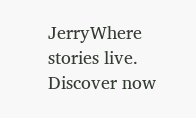JerryWhere stories live. Discover now